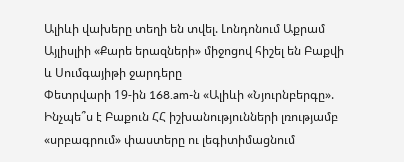Ալիևի վախերը տեղի են տվել. Լոնդոնում Աքրամ Այլիսլիի «Քարե երազների» միջոցով հիշել են Բաքվի և Սումգայիթի ջարդերը
Փետրվարի 19-ին 168.am-ն «Ալիևի «Նյուրնբերգը». Ինչպե՞ս է Բաքուն ՀՀ իշխանությունների լռությամբ «սրբագրում» փաստերը ու լեգիտիմացնում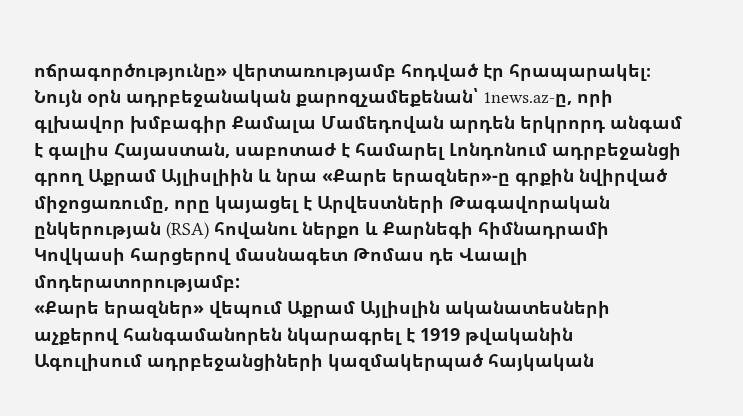ոճրագործությունը» վերտառությամբ հոդված էր հրապարակել։
Նույն օրն ադրբեջանական քարոզչամեքենան՝ 1news.az-ը, որի գլխավոր խմբագիր Քամալա Մամեդովան արդեն երկրորդ անգամ է գալիս Հայաստան, սաբոտաժ է համարել Լոնդոնում ադրբեջանցի գրող Աքրամ Այլիսլիին և նրա «Քարե երազներ»-ը գրքին նվիրված միջոցառումը, որը կայացել է Արվեստների Թագավորական ընկերության (RSA) հովանու ներքո և Քարնեգի հիմնադրամի Կովկասի հարցերով մասնագետ Թոմաս դե Վաալի մոդերատորությամբ:
«Քարե երազներ» վեպում Աքրամ Այլիսլին ականատեսների աչքերով հանգամանորեն նկարագրել է 1919 թվականին Ագուլիսում ադրբեջանցիների կազմակերպած հայկական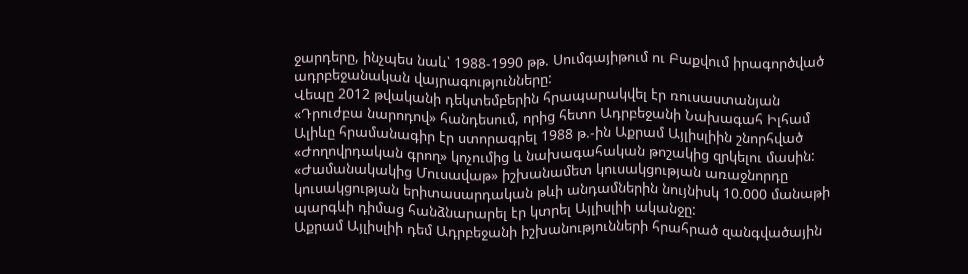ջարդերը, ինչպես նաև՝ 1988-1990 թթ. Սումգայիթում ու Բաքվում իրագործված ադրբեջանական վայրագությունները:
Վեպը 2012 թվականի դեկտեմբերին հրապարակվել էր ռուսաստանյան «Դրուժբա նարոդով» հանդեսում, որից հետո Ադրբեջանի Նախագահ Իլհամ Ալիևը հրամանագիր էր ստորագրել 1988 թ.-ին Աքրամ Այլիսլիին շնորհված «Ժողովրդական գրող» կոչումից և նախագահական թոշակից զրկելու մասին:
«Ժամանակակից Մուսավաթ» իշխանամետ կուսակցության առաջնորդը կուսակցության երիտասարդական թևի անդամներին նույնիսկ 10.000 մանաթի պարգևի դիմաց հանձնարարել էր կտրել Այլիսլիի ականջը:
Աքրամ Այլիսլիի դեմ Ադրբեջանի իշխանությունների հրահրած զանգվածային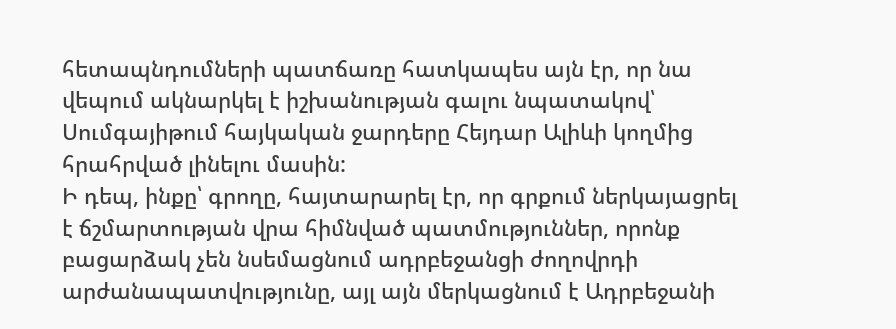հետապնդումների պատճառը հատկապես այն էր, որ նա վեպում ակնարկել է իշխանության գալու նպատակով՝ Սումգայիթում հայկական ջարդերը Հեյդար Ալիևի կողմից հրահրված լինելու մասին:
Ի դեպ, ինքը՝ գրողը, հայտարարել էր, որ գրքում ներկայացրել է ճշմարտության վրա հիմնված պատմություններ, որոնք բացարձակ չեն նսեմացնում ադրբեջանցի ժողովրդի արժանապատվությունը, այլ այն մերկացնում է Ադրբեջանի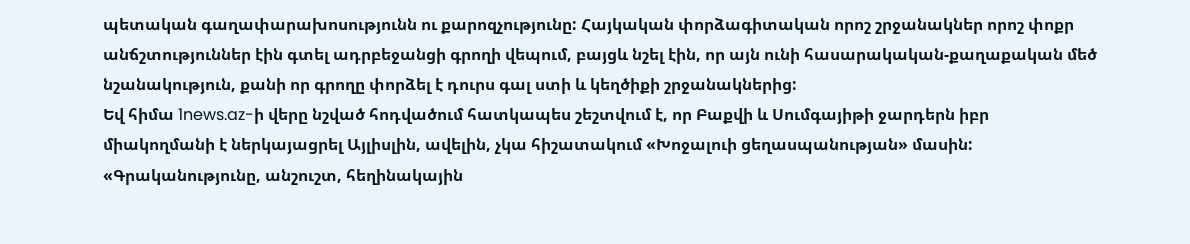պետական գաղափարախոսությունն ու քարոզչությունը: Հայկական փորձագիտական որոշ շրջանակներ որոշ փոքր անճշտություններ էին գտել ադրբեջանցի գրողի վեպում, բայցև նշել էին, որ այն ունի հասարակական-քաղաքական մեծ նշանակություն, քանի որ գրողը փորձել է դուրս գալ ստի և կեղծիքի շրջանակներից:
Եվ հիմա 1news.az-ի վերը նշված հոդվածում հատկապես շեշտվում է, որ Բաքվի և Սումգայիթի ջարդերն իբր միակողմանի է ներկայացրել Այլիսլին, ավելին, չկա հիշատակում «Խոջալուի ցեղասպանության» մասին:
«Գրականությունը, անշուշտ, հեղինակային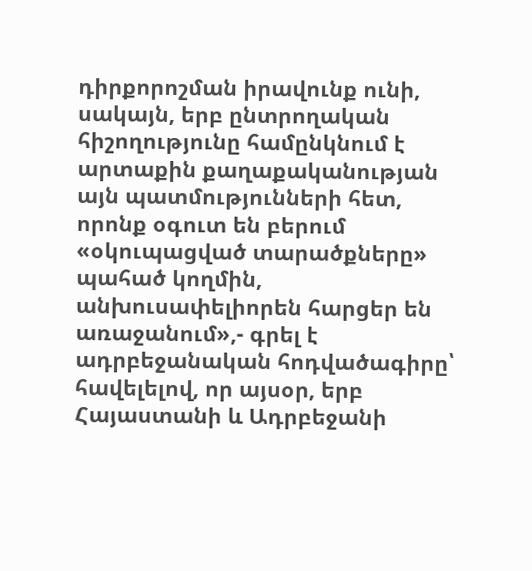դիրքորոշման իրավունք ունի, սակայն, երբ ընտրողական հիշողությունը համընկնում է արտաքին քաղաքականության այն պատմությունների հետ, որոնք օգուտ են բերում «օկուպացված տարածքները» պահած կողմին, անխուսափելիորեն հարցեր են առաջանում»,- գրել է ադրբեջանական հոդվածագիրը՝ հավելելով, որ այսօր, երբ Հայաստանի և Ադրբեջանի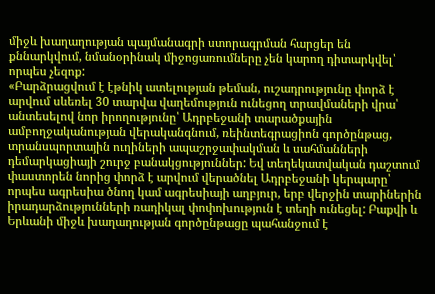միջև խաղաղության պայմանագրի ստորագրման հարցեր են քննարկվում, նմանօրինակ միջոցառումները չեն կարող դիտարկվել՝ որպես չեզոք:
«Բարձրացվում է էթնիկ ատելության թեման, ուշադրությունը փորձ է արվում սևեռել 30 տարվա վաղեմություն ունեցող տրավմաների վրա՝ անտեսելով նոր իրողությունը՝ Ադրբեջանի տարածքային ամբողջականության վերականգնում, ռեինտեգրացիոն գործընթաց, տրանսպորտային ուղիների ապաշրջափակման և սահմանների դեմարկացիայի շուրջ բանակցություններ: Եվ տեղեկատվական դաշտում փաստորեն նորից փորձ է արվում վերածնել Ադրբեջանի կերպարը՝ որպես ագրեսիա ծնող կամ ագրեսիայի աղբյուր, երբ վերջին տարիներին իրադարձությունների ռադիկալ փոփոխություն է տեղի ունեցել: Բաքվի և Երևանի միջև խաղաղության գործընթացը պահանջում է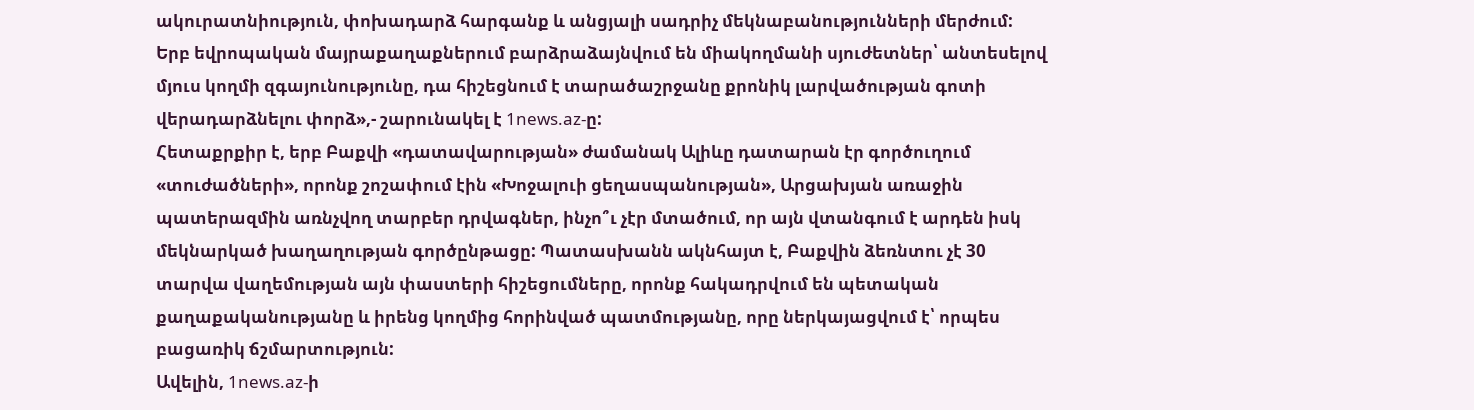ակուրատնիություն, փոխադարձ հարգանք և անցյալի սադրիչ մեկնաբանությունների մերժում: Երբ եվրոպական մայրաքաղաքներում բարձրաձայնվում են միակողմանի սյուժետներ՝ անտեսելով մյուս կողմի զգայունությունը, դա հիշեցնում է տարածաշրջանը քրոնիկ լարվածության գոտի վերադարձնելու փորձ»,- շարունակել է 1news.az-ը:
Հետաքրքիր է, երբ Բաքվի «դատավարության» ժամանակ Ալիևը դատարան էր գործուղում «տուժածների», որոնք շոշափում էին «Խոջալուի ցեղասպանության», Արցախյան առաջին պատերազմին առնչվող տարբեր դրվագներ, ինչո՞ւ չէր մտածում, որ այն վտանգում է արդեն իսկ մեկնարկած խաղաղության գործընթացը: Պատասխանն ակնհայտ է, Բաքվին ձեռնտու չէ 30 տարվա վաղեմության այն փաստերի հիշեցումները, որոնք հակադրվում են պետական քաղաքականությանը և իրենց կողմից հորինված պատմությանը, որը ներկայացվում է՝ որպես բացառիկ ճշմարտություն:
Ավելին, 1news.az-ի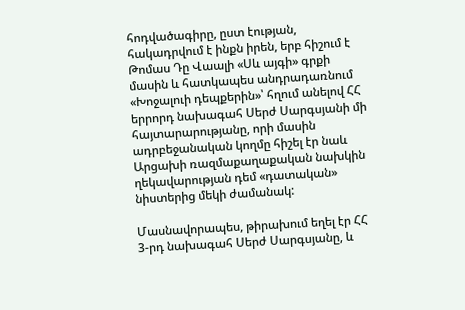հոդվածագիրը, ըստ էության, հակադրվում է ինքն իրեն, երբ հիշում է Թոմաս Դը Վաալի «Սև այգի» գրքի մասին և հատկապես անդրադառնում «Խոջալուի դեպքերին»՝ հղում անելով ՀՀ երրորդ նախագահ Սերժ Սարգսյանի մի հայտարարությանը, որի մասին ադրբեջանական կողմը հիշել էր նաև Արցախի ռազմաքաղաքական նախկին ղեկավարության դեմ «դատական» նիստերից մեկի ժամանակ:

Մասնավորապես, թիրախում եղել էր ՀՀ 3-րդ նախագահ Սերժ Սարգսյանը, և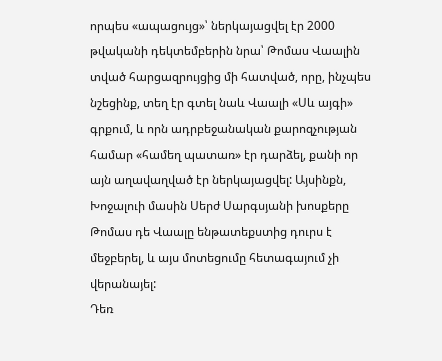որպես «ապացույց»՝ ներկայացվել էր 2000 թվականի դեկտեմբերին նրա՝ Թոմաս Վաալին տված հարցազրույցից մի հատված, որը, ինչպես նշեցինք, տեղ էր գտել նաև Վաալի «Սև այգի» գրքում, և որն ադրբեջանական քարոզչության համար «համեղ պատառ» էր դարձել, քանի որ այն աղավաղված էր ներկայացվել: Այսինքն, Խոջալուի մասին Սերժ Սարգսյանի խոսքերը Թոմաս դե Վաալը ենթատեքստից դուրս է մեջբերել, և այս մոտեցումը հետագայում չի վերանայել:
Դեռ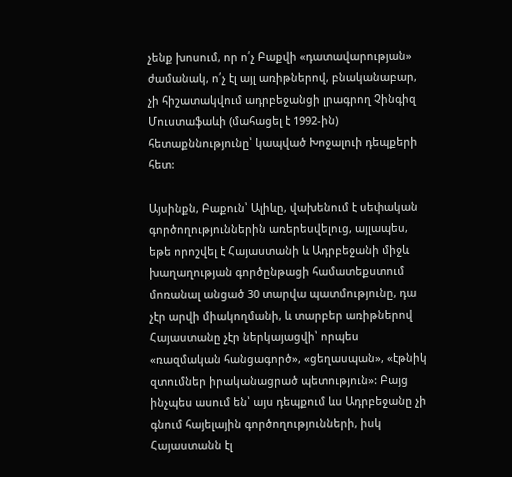չենք խոսում, որ ո՛չ Բաքվի «դատավարության» ժամանակ, ո՛չ էլ այլ առիթներով, բնականաբար, չի հիշատակվում ադրբեջանցի լրագրող Չինգիզ Մուստաֆաևի (մահացել է 1992-ին) հետաքննությունը՝ կապված Խոջալուի դեպքերի հետ:

Այսինքն, Բաքուն՝ Ալիևը, վախենում է սեփական գործողություններին առերեսվելուց, այլապես, եթե որոշվել է Հայաստանի և Ադրբեջանի միջև խաղաղության գործընթացի համատեքստում մոռանալ անցած 30 տարվա պատմությունը, դա չէր արվի միակողմանի, և տարբեր առիթներով Հայաստանը չէր ներկայացվի՝ որպես «ռազմական հանցագործ», «ցեղասպան», «էթնիկ զտումներ իրականացրած պետություն»: Բայց ինչպես ասում են՝ այս դեպքում ևս Ադրբեջանը չի գնում հայելային գործողությունների, իսկ Հայաստանն էլ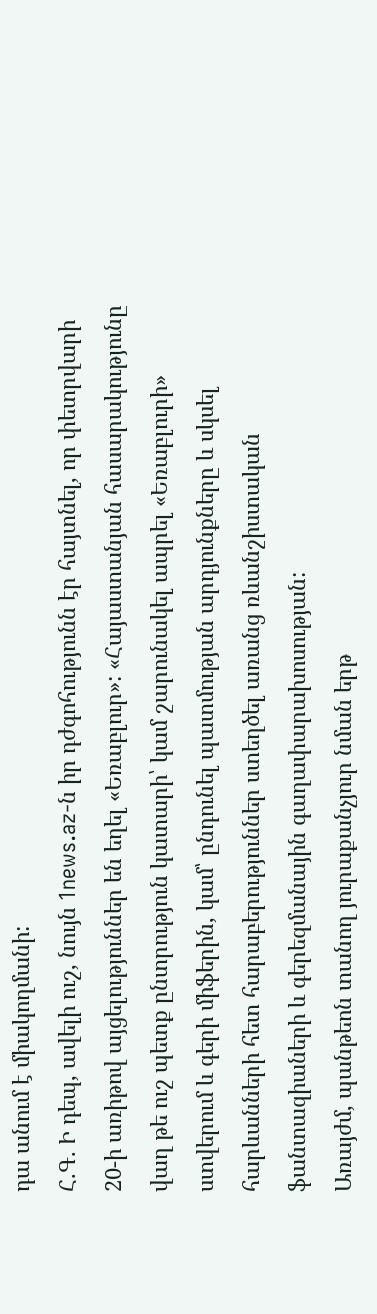դա անում է միակողմանի:
Հ.Գ. Ի դեպ, ավելի ուշ, նույն 1news.az-ն իր դժգոհությունն էր հայտնել, որ փետրվարի 20-ի առիթով այցելություններ են եղել «Եռաբլուր»: «Հայաստանյան հասարակությունը վաղ թե ուշ պետք ընտրություն կատարի՝ կամ շարունակել ապրել «Եռաբլուրի» ստվերում և գերի միֆերին, կամ՝ ընդունել պատմության արդյունքները և սկսել հարևանների հետ հարաբերություններ ստեղծել առանց ռևանշիստական ֆանտազիաների և գերեզմանային գաղափարախոսության:
Առայժմ, պանթեոն տանող յուրաքանչյուր նման երթ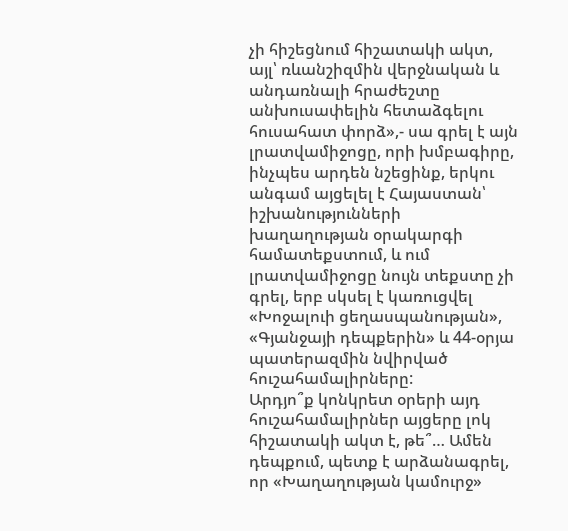չի հիշեցնում հիշատակի ակտ, այլ՝ ռևանշիզմին վերջնական և անդառնալի հրաժեշտը անխուսափելին հետաձգելու հուսահատ փորձ»,- սա գրել է այն լրատվամիջոցը, որի խմբագիրը, ինչպես արդեն նշեցինք, երկու անգամ այցելել է Հայաստան՝ իշխանությունների խաղաղության օրակարգի համատեքստում, և ում լրատվամիջոցը նույն տեքստը չի գրել, երբ սկսել է կառուցվել «Խոջալուի ցեղասպանության», «Գյանջայի դեպքերին» և 44-օրյա պատերազմին նվիրված հուշահամալիրները:
Արդյո՞ք կոնկրետ օրերի այդ հուշահամալիրներ այցերը լոկ հիշատակի ակտ է, թե՞… Ամեն դեպքում, պետք է արձանագրել, որ «Խաղաղության կամուրջ»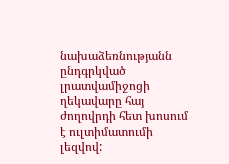նախաձեռնությանն ընդգրկված լրատվամիջոցի ղեկավարը հայ ժողովրդի հետ խոսում է ուլտիմատումի լեզվով: